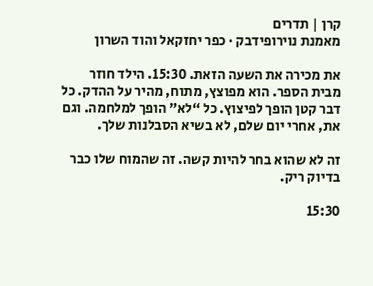קרן | תדרים
מאמנת נוירופידבק · כפר יחזקאל והוד השרון

את מכירה את השעה הזאת. 15:30. הילד חוזר מבית הספר. הוא מפוצץ, מתוח, מהיר על ההדק. כל דבר קטן הופך לפיצוץ. כל “לא” הופך למלחמה. וגם את, אחרי יום שלם, לא בשיא הסבלנות שלך.

זה לא שהוא בחר להיות קשה. זה שהמוח שלו כבר בדיוק ריק.

15:30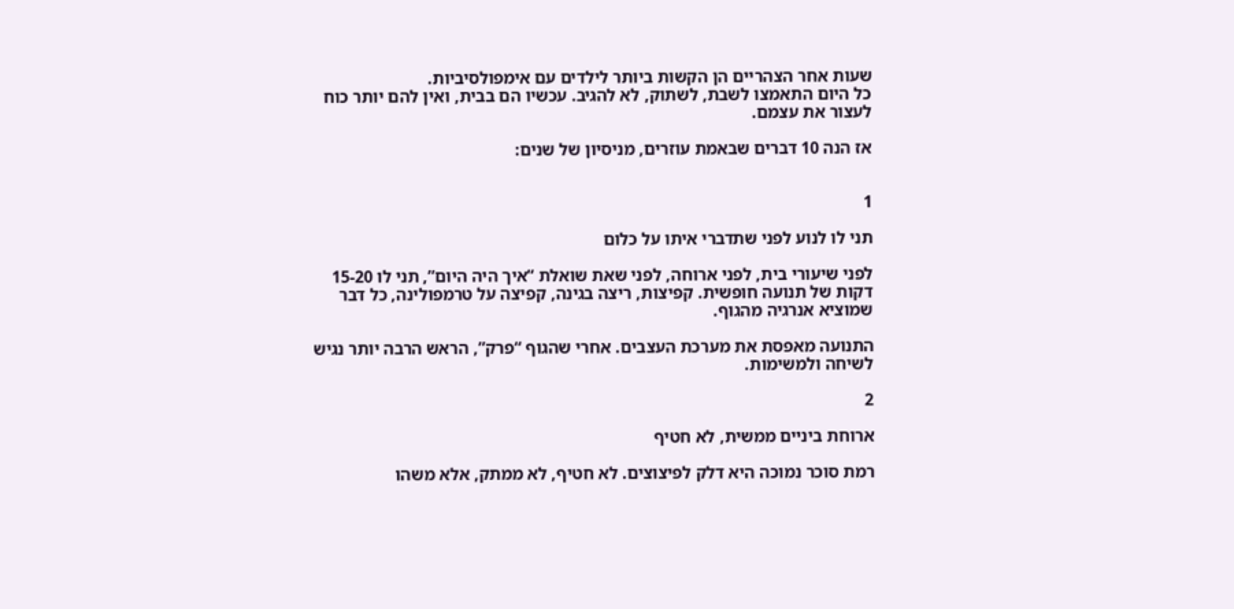שעות אחר הצהריים הן הקשות ביותר לילדים עם אימפולסיביות.
כל היום התאמצו לשבת, לשתוק, לא להגיב. עכשיו הם בבית, ואין להם יותר כוח לעצור את עצמם.

אז הנה 10 דברים שבאמת עוזרים, מניסיון של שנים:


1

תני לו לנוע לפני שתדברי איתו על כלום

לפני שיעורי בית, לפני ארוחה, לפני שאת שואלת “איך היה היום”, תני לו 15-20 דקות של תנועה חופשית. קפיצות, ריצה בגינה, קפיצה על טרמפולינה, כל דבר שמוציא אנרגיה מהגוף.

התנועה מאפסת את מערכת העצבים. אחרי שהגוף “פרק”, הראש הרבה יותר נגיש לשיחה ולמשימות.

2

ארוחת ביניים ממשית, לא חטיף

רמת סוכר נמוכה היא דלק לפיצוצים. לא חטיף, לא ממתק, אלא משהו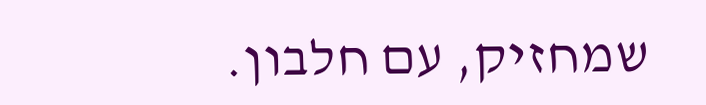שמחזיק, עם חלבון.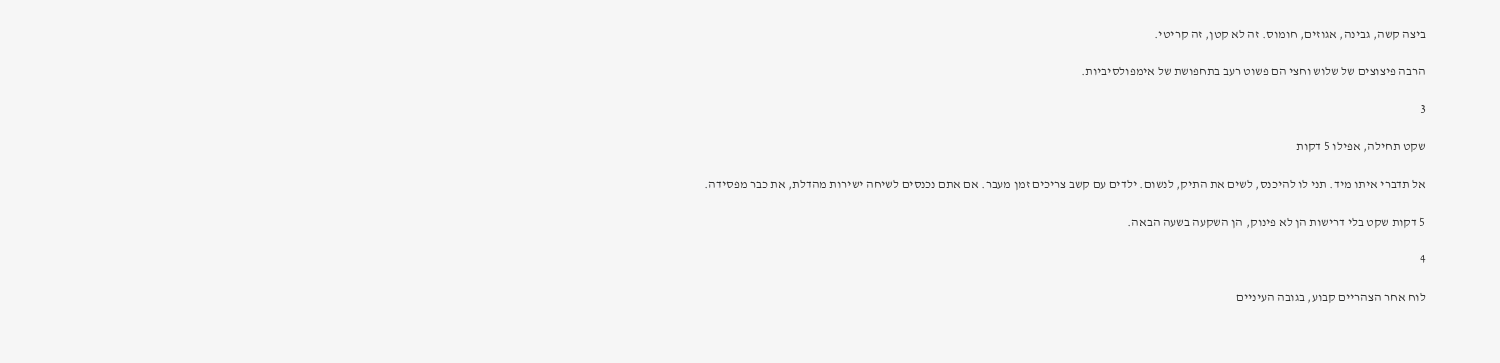ביצה קשה, גבינה, אגוזים, חומוס. זה לא קטן, זה קריטי.

הרבה פיצוצים של שלוש וחצי הם פשוט רעב בתחפושת של אימפולסיביות.

3

שקט תחילה, אפילו 5 דקות

אל תדברי איתו מיד. תני לו להיכנס, לשים את התיק, לנשום. ילדים עם קשב צריכים זמן מעבר. אם אתם נכנסים לשיחה ישירות מהדלת, את כבר מפסידה.

5 דקות שקט בלי דרישות הן לא פינוק, הן השקעה בשעה הבאה.

4

לוח אחר הצהריים קבוע, בגובה העיניים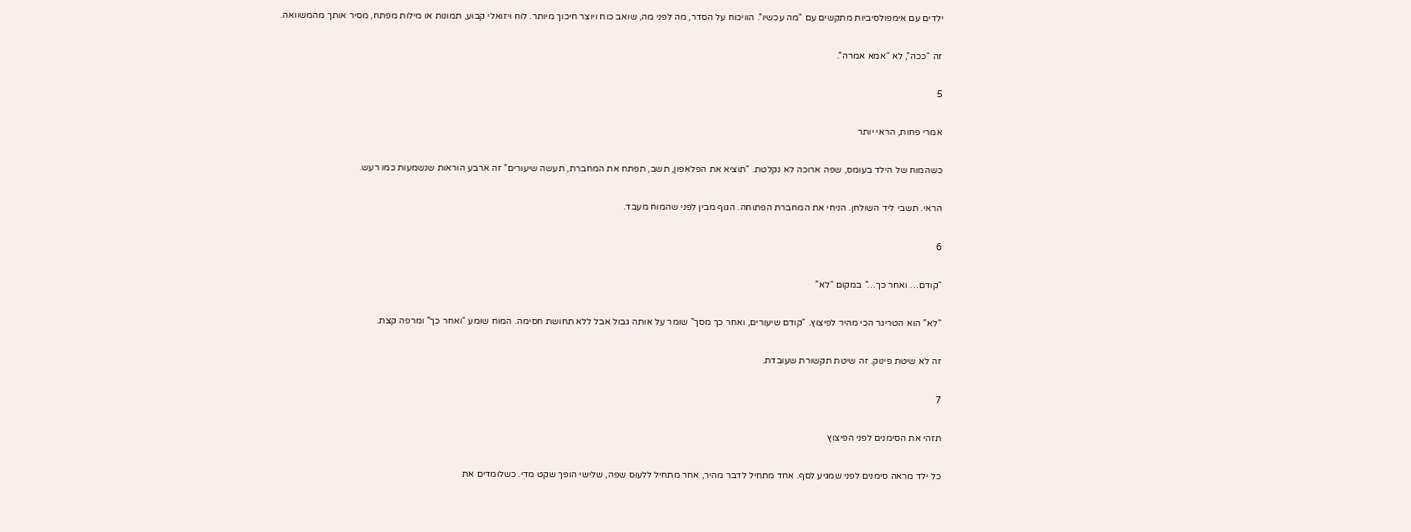ילדים עם אימפולסיביות מתקשים עם “מה עכשיו”. הוויכוח על הסדר, מה לפני מה, שואב כוח ויוצר חיכוך מיותר. לוח ויזואלי קבוע, תמונות או מילות מפתח, מסיר אותך מהמשוואה.

זה “ככה”, לא “אמא אמרה”.

5

אמרי פחות, הראי יותר

כשהמוח של הילד בעומס, שפה ארוכה לא נקלטת. “תוציא את הפלאפון, תשב, תפתח את המחברת, תעשה שיעורים” זה ארבע הוראות שנשמעות כמו רעש.

הראי. תשבי ליד השולחן. הניחי את המחברת הפתוחה. הגוף מבין לפני שהמוח מעבד.

6

“קודם… ואחר כך…” במקום “לא”

“לא” הוא הטריגר הכי מהיר לפיצוץ. “קודם שיעורים, ואחר כך מסך” שומר על אותה גבול אבל ללא תחושת חסימה. המוח שומע “ואחר כך” ומרפה קצת.

זה לא שיטת פינוק. זה שיטת תקשורת שעובדת.

7

תזהי את הסימנים לפני הפיצוץ

כל ילד מראה סימנים לפני שמגיע לסף. אחד מתחיל לדבר מהיר, אחר מתחיל ללעוס שפה, שלישי הופך שקט מדי. כשלומדים את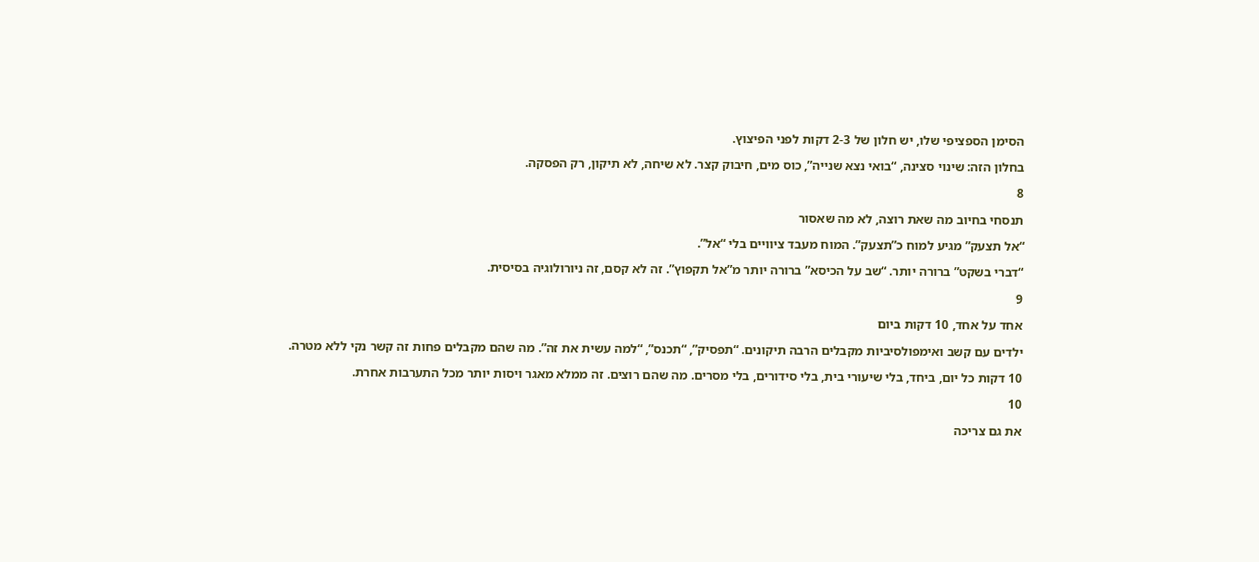הסימן הספציפי שלו, יש חלון של 2-3 דקות לפני הפיצוץ.

בחלון הזה: שינוי סצינה, “בואי נצא שנייה”, כוס מים, חיבוק קצר. לא שיחה, לא תיקון, רק הפסקה.

8

תנסחי בחיוב מה שאת רוצה, לא מה שאסור

“אל תצעק” מגיע למוח כ”תצעק”. המוח מעבד ציוויים בלי “אל”.

“דברי בשקט” ברורה יותר. “שב על הכיסא” ברורה יותר מ”אל תקפוץ”. זה לא קסם, זה ניורולוגיה בסיסית.

9

אחד על אחד, 10 דקות ביום

ילדים עם קשב ואימפולסיביות מקבלים הרבה תיקונים. “תפסיק”, “תכנס”, “למה עשית את זה”. מה שהם מקבלים פחות זה קשר נקי ללא מטרה.

10 דקות כל יום, ביחד, בלי שיעורי בית, בלי סידורים, בלי מסרים. מה שהם רוצים. זה ממלא מאגר ויסות יותר מכל התערבות אחרת.

10

את גם צריכה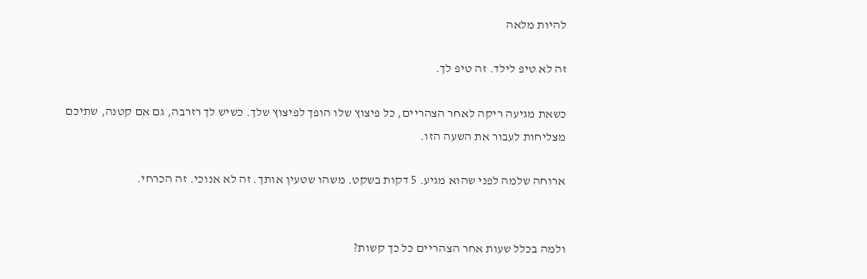להיות מלאה

זה לא טיפ לילד. זה טיפ לך.

כשאת מגיעה ריקה לאחר הצהריים, כל פיצוץ שלו הופך לפיצוץ שלך. כשיש לך רזרבה, גם אם קטנה, שתיכם מצליחות לעבור את השעה הזו.

ארוחה שלמה לפני שהוא מגיע. 5 דקות בשקט. משהו שטעין אותך. זה לא אנוכי. זה הכרחי.


ולמה בכלל שעות אחר הצהריים כל כך קשות?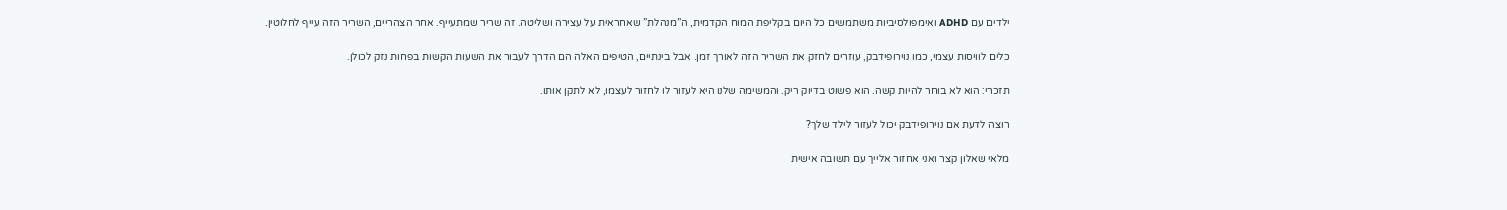ילדים עם ADHD ואימפולסיביות משתמשים כל היום בקליפת המוח הקדמית, ה”מנהלת” שאחראית על עצירה ושליטה. זה שריר שמתעייף. אחר הצהריים, השריר הזה עייף לחלוטין.

כלים לוויסות עצמי, כמו נוירופידבק, עוזרים לחזק את השריר הזה לאורך זמן. אבל בינתיים, הטיפים האלה הם הדרך לעבור את השעות הקשות בפחות נזק לכולן.

תזכרי: הוא לא בוחר להיות קשה. הוא פשוט בדיוק ריק. והמשימה שלנו היא לעזור לו לחזור לעצמו, לא לתקן אותו.

רוצה לדעת אם נוירופידבק יכול לעזור לילד שלך?

מלאי שאלון קצר ואני אחזור אלייך עם תשובה אישית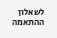לשאלון ההתאמה